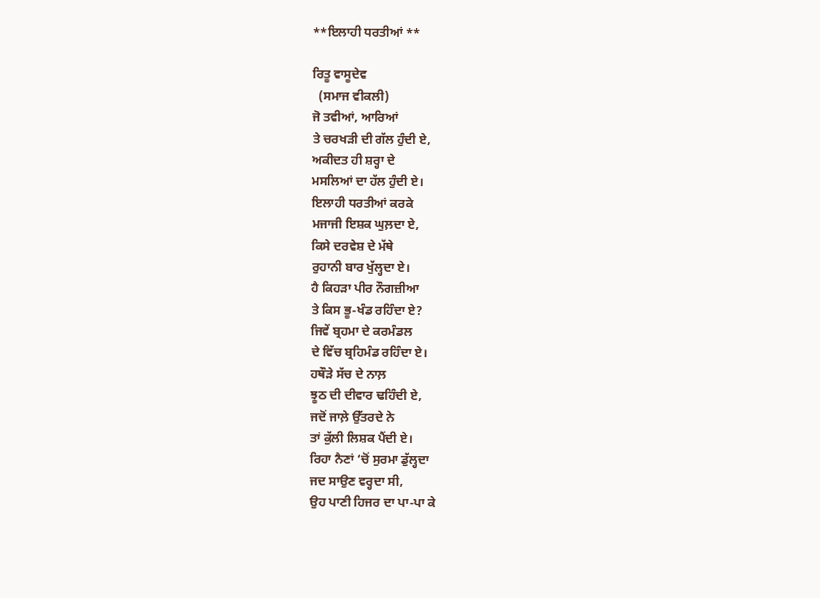**ਇਲਾਹੀ ਧਰਤੀਆਂ **

ਰਿਤੂ ਵਾਸੂਦੇਵ
  (ਸਮਾਜ ਵੀਕਲੀ)
ਜੋ ਤਵੀਆਂ, ਆਰਿਆਂ
ਤੇ ਚਰਖੜੀ ਦੀ ਗੱਲ ਹੁੰਦੀ ਏ,
ਅਕੀਦਤ ਹੀ ਸ਼ਰ੍ਹਾ ਦੇ
ਮਸਲਿਆਂ ਦਾ ਹੱਲ ਹੁੰਦੀ ਏ।
ਇਲਾਹੀ ਧਰਤੀਆਂ ਕਰਕੇ
ਮਜਾਜੀ ਇਸ਼ਕ ਘੁਲ਼ਦਾ ਏ,
ਕਿਸੇ ਦਰਵੇਸ਼ ਦੇ ਮੱਥੇ
ਰੁਹਾਨੀ ਬਾਰ ਖੁੱਲ੍ਹਦਾ ਏ।
ਹੈ ਕਿਹੜਾ ਪੀਰ ਨੌਗਜ਼ੀਆ
ਤੇ ਕਿਸ ਭੂ-ਖੰਡ ਰਹਿੰਦਾ ਏ?
ਜਿਵੇਂ ਬ੍ਰਹਮਾ ਦੇ ਕਰਮੰਡਲ
ਦੇ ਵਿੱਚ ਬ੍ਰਹਿਮੰਡ ਰਹਿੰਦਾ ਏ।
ਹਥੌੜੇ ਸੱਚ ਦੇ ਨਾਲ਼
ਝੂਠ ਦੀ ਦੀਵਾਰ ਢਹਿੰਦੀ ਏ,
ਜਦੋਂ ਜਾਲ਼ੇ ਉੱਤਰਦੇ ਨੇ
ਤਾਂ ਕੁੱਲੀ ਲਿਸ਼ਕ ਪੈਂਦੀ ਏ।
ਰਿਹਾ ਨੈਣਾਂ ‘ਚੋਂ ਸੁਰਮਾ ਡੁੱਲ੍ਹਦਾ
ਜਦ ਸਾਉਣ ਵਰ੍ਹਦਾ ਸੀ,
ਉਹ ਪਾਣੀ ਹਿਜਰ ਦਾ ਪਾ-ਪਾ ਕੇ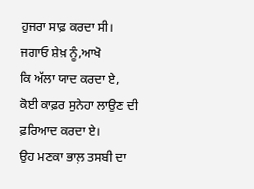ਹੁਜਰਾ ਸਾਫ਼ ਕਰਦਾ ਸੀ।
ਜਗਾਓ ਸ਼ੇਖ਼ ਨੂੰ,ਆਖੋ
ਕਿ ਅੱਲਾ ਯਾਦ ਕਰਦਾ ਏ,
ਕੋਈ ਕਾਫ਼ਰ ਸੁਨੇਹਾ ਲਾਉਣ ਦੀ
ਫ਼ਰਿਆਦ ਕਰਦਾ ਏ।
ਉਹ ਮਣਕਾ ਭਾਲ਼ ਤਸਬੀ ਦਾ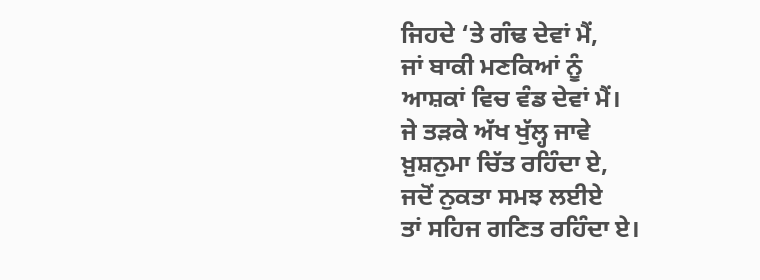ਜਿਹਦੇ ‘ਤੇ ਗੰਢ ਦੇਵਾਂ ਮੈਂ,
ਜਾਂ ਬਾਕੀ ਮਣਕਿਆਂ ਨੂੰ
ਆਸ਼ਕਾਂ ਵਿਚ ਵੰਡ ਦੇਵਾਂ ਮੈਂ।
ਜੇ ਤੜਕੇ ਅੱਖ ਖੁੱਲ੍ਹ ਜਾਵੇ
ਖ਼ੁਸ਼ਨੁਮਾ ਚਿੱਤ ਰਹਿੰਦਾ ਏ,
ਜਦੋਂ ਨੁਕਤਾ ਸਮਝ ਲਈਏ
ਤਾਂ ਸਹਿਜ ਗਣਿਤ ਰਹਿੰਦਾ ਏ।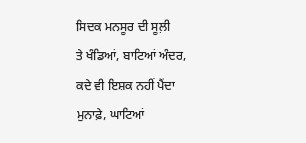ਸਿਦਕ ਮਨਸੂਰ ਦੀ ਸੂਲ਼ੀ
ਤੇ ਖੰਡਿਆਂ, ਬਾਟਿਆਂ ਅੰਦਰ,
ਕਦੇ ਵੀ ਇਸ਼ਕ ਨਹੀਂ ਪੈਂਦਾ
ਮੁਨਾਫ਼ੇ, ਘਾਟਿਆਂ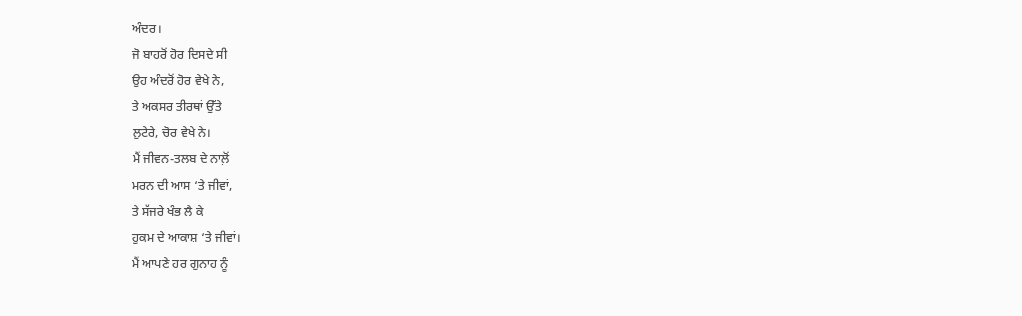ਅੰਦਰ।
ਜੋ ਬਾਹਰੋਂ ਹੋਰ ਦਿਸਦੇ ਸੀ
ਉਹ ਅੰਦਰੋਂ ਹੋਰ ਵੇਖੇ ਨੇ,
ਤੇ ਅਕਸਰ ਤੀਰਥਾਂ ਉੱਤੇ
ਲੁਟੇਰੇ, ਚੋਰ ਵੇਖੇ ਨੇ।
ਮੈਂ ਜੀਵਨ-ਤਲਬ ਦੇ ਨਾਲ਼ੋਂ
ਮਰਨ ਦੀ ਆਸ ‘ਤੇ ਜੀਵਾਂ,
ਤੇ ਸੱਜਰੇ ਖੰਭ ਲੈ ਕੇ
ਹੁਕਮ ਦੇ ਆਕਾਸ਼ ‘ਤੇ ਜੀਵਾਂ।
ਮੈਂ ਆਪਣੇ ਹਰ ਗੁਨਾਹ ਨੂੰ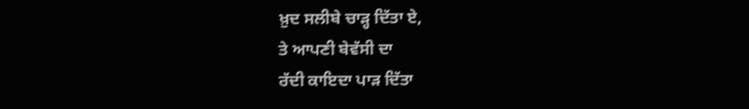ਖ਼ੁਦ ਸਲੀਬੇ ਚਾੜ੍ਹ ਦਿੱਤਾ ਏ,
ਤੇ ਆਪਣੀ ਬੇਵੱਸੀ ਦਾ
ਰੱਦੀ ਕਾਇਦਾ ਪਾੜ ਦਿੱਤਾ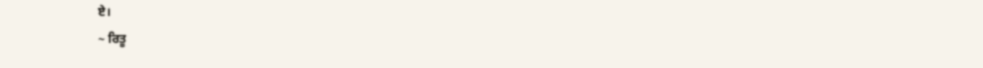ਏ।
~ ਰਿਤੂ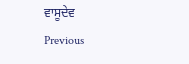ਵਾਸੂਦੇਵ
Previous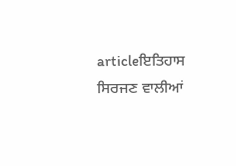articleਇਤਿਹਾਸ ਸਿਰਜਣ ਵਾਲੀਆਂ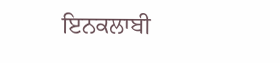ਇਨਕਲਾਬੀ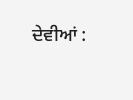ਦੇਵੀਆਂ :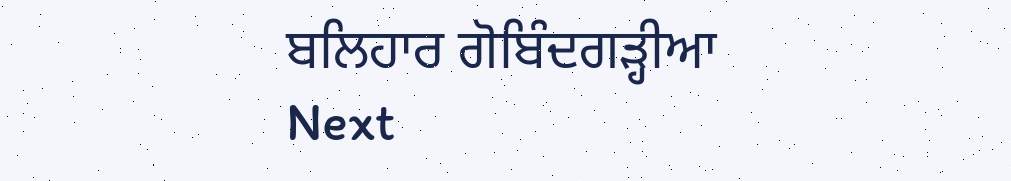ਬਲਿਹਾਰ ਗੋਬਿੰਦਗੜ੍ਹੀਆ
Next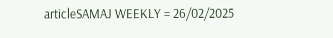articleSAMAJ WEEKLY = 26/02/2025